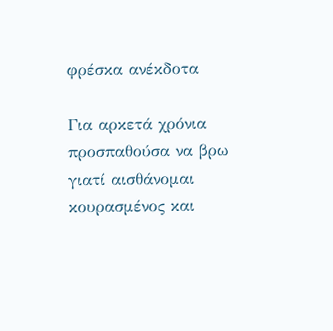φρέσκα ανέκδοτα

Για αρκετά χρόνια προσπαθούσα να βρω γιατί αισθάνομαι κουρασμένος και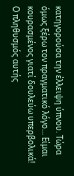κατηγορούσα την έλλειψη ύπνου. Τώρα όμως ξέρω τον πραγματικό λόγο... Είμαι κουρασμένος γιατί δουλεύω υπερβολικά!
Ο πληθυσμός αυτής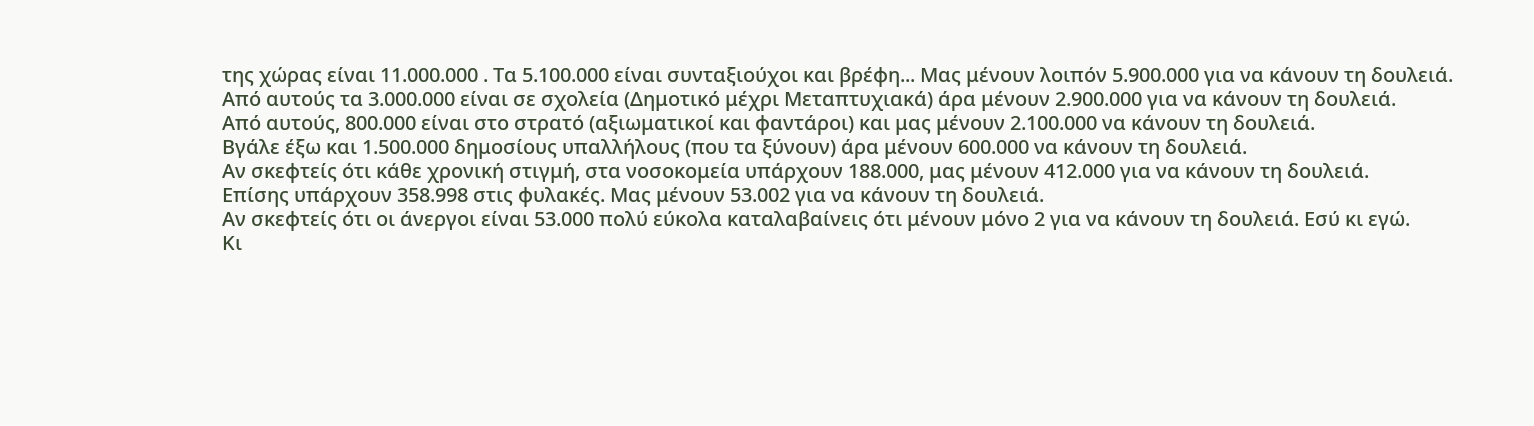της χώρας είναι 11.000.000 . Τα 5.100.000 είναι συνταξιούχοι και βρέφη... Μας μένουν λοιπόν 5.900.000 για να κάνουν τη δουλειά.
Από αυτούς τα 3.000.000 είναι σε σχολεία (Δημοτικό μέχρι Μεταπτυχιακά) άρα μένουν 2.900.000 για να κάνουν τη δουλειά.
Από αυτούς, 800.000 είναι στο στρατό (αξιωματικοί και φαντάροι) και μας μένουν 2.100.000 να κάνουν τη δουλειά.
Βγάλε έξω και 1.500.000 δημοσίους υπαλλήλους (που τα ξύνουν) άρα μένουν 600.000 να κάνουν τη δουλειά.
Αν σκεφτείς ότι κάθε χρονική στιγμή, στα νοσοκομεία υπάρχουν 188.000, μας μένουν 412.000 για να κάνουν τη δουλειά.
Επίσης υπάρχουν 358.998 στις φυλακές. Μας μένουν 53.002 για να κάνουν τη δουλειά.
Αν σκεφτείς ότι οι άνεργοι είναι 53.000 πολύ εύκολα καταλαβαίνεις ότι μένουν μόνο 2 για να κάνουν τη δουλειά. Εσύ κι εγώ.
Κι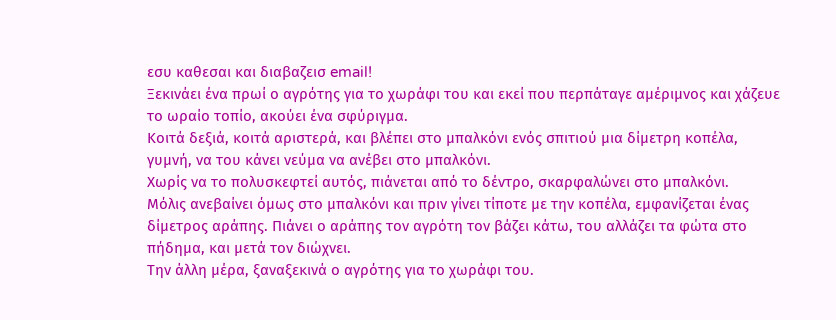εσυ καθεσαι και διαβαζεισ email!
Ξεκινάει ένα πρωί ο αγρότης για το χωράφι του και εκεί που περπάταγε αμέριμνος και χάζευε το ωραίο τοπίο, ακούει ένα σφύριγμα.
Κοιτά δεξιά, κοιτά αριστερά, και βλέπει στο μπαλκόνι ενός σπιτιού μια δίμετρη κοπέλα, γυμνή, να του κάνει νεύμα να ανέβει στο μπαλκόνι.
Χωρίς να το πολυσκεφτεί αυτός, πιάνεται από το δέντρο, σκαρφαλώνει στο μπαλκόνι.
Μόλις ανεβαίνει όμως στο μπαλκόνι και πριν γίνει τίποτε με την κοπέλα, εμφανίζεται ένας δίμετρος αράπης. Πιάνει ο αράπης τον αγρότη τον βάζει κάτω, του αλλάζει τα φώτα στο πήδημα, και μετά τον διώχνει.
Την άλλη μέρα, ξαναξεκινά ο αγρότης για το χωράφι του.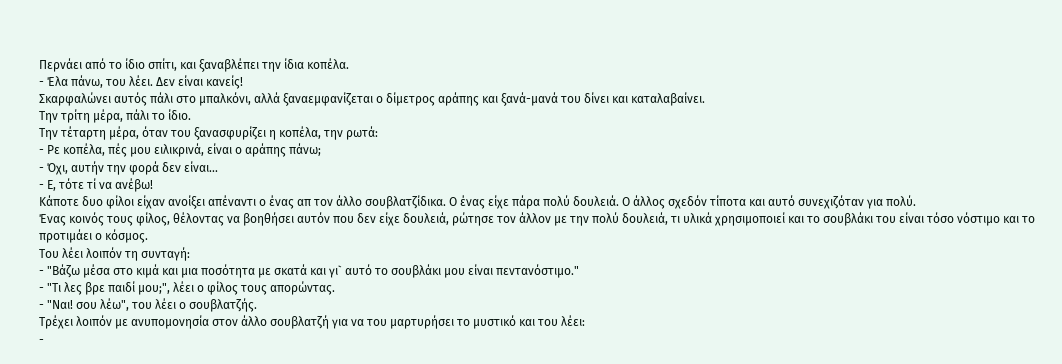Περνάει από το ίδιο σπίτι, και ξαναβλέπει την ίδια κοπέλα.
- Έλα πάνω, του λέει. Δεν είναι κανείς!
Σκαρφαλώνει αυτός πάλι στο μπαλκόνι, αλλά ξαναεμφανίζεται ο δίμετρος αράπης και ξανά-μανά του δίνει και καταλαβαίνει.
Την τρίτη μέρα, πάλι το ίδιο.
Την τέταρτη μέρα, όταν του ξανασφυρίζει η κοπέλα, την ρωτά:
- Ρε κοπέλα, πές μου ειλικρινά, είναι ο αράπης πάνω;
- Όχι, αυτήν την φορά δεν είναι...
- Ε, τότε τί να ανέβω!
Κάποτε δυο φίλοι είχαν ανοίξει απέναντι ο ένας απ τον άλλο σουβλατζίδικα. Ο ένας είχε πάρα πολύ δουλειά. Ο άλλος σχεδόν τίποτα και αυτό συνεχιζόταν για πολύ.
Ένας κοινός τους φίλος, θέλοντας να βοηθήσει αυτόν που δεν είχε δουλειά, ρώτησε τον άλλον με την πολύ δουλειά, τι υλικά χρησιμοποιεί και το σουβλάκι του είναι τόσο νόστιμο και το προτιμάει ο κόσμος.
Του λέει λοιπόν τη συνταγή:
- "Βάζω μέσα στο κιμά και μια ποσότητα με σκατά και γι` αυτό το σουβλάκι μου είναι πεντανόστιμο."
- "Τι λες βρε παιδί μου;", λέει ο φίλος τους απορώντας.
- "Ναι! σου λέω", του λέει ο σουβλατζής.
Τρέχει λοιπόν με ανυπομονησία στον άλλο σουβλατζή για να του μαρτυρήσει το μυστικό και του λέει:
-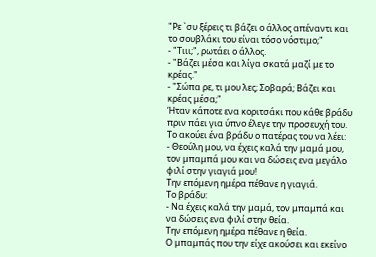"Ρε `συ ξέρεις τι βάζει ο άλλος απέναντι και το σουβλάκι του είναι τόσο νόστιμο;"
- "Τιιι;", ρωτάει ο άλλος.
- "Βάζει μέσα και λίγα σκατά μαζί με το κρέας."
- "Σώπα ρε, τι μου λες; Σοβαρά; Βάζει και κρέας μέσα;"
Ήταν κάποτε ενα κοριτσάκι που κάθε βράδυ πριν πάει για ύπνο έλεγε την προσευχή του.
Το ακούει ένα βράδυ ο πατέρας του να λέει:
- Θεούλη μου, να έχεις καλά την μαμά μου, τον μπαμπά μου και να δώσεις ενα μεγάλο φιλί στην γιαγιά μου!
Την επόμενη ημέρα πέθανε η γιαγιά.
Το βράδυ:
- Να έχεις καλά την μαμά, τον μπαμπά και να δώσεις ενα φιλί στην θεία.
Την επόμενη ημέρα πέθανε η θεία.
Ο μπαμπάς που την είχε ακούσει και εκείνο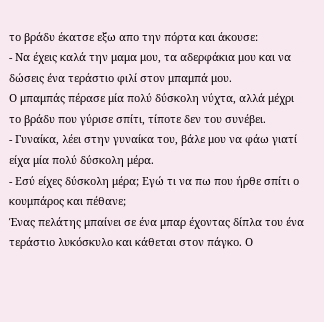το βράδυ έκατσε εξω απο την πόρτα και άκουσε:
- Να έχεις καλά την μαμα μου, τα αδερφάκια μου και να δώσεις ένα τεράστιο φιλί στον μπαμπά μου.
Ο μπαμπάς πέρασε μία πολύ δύσκολη νύχτα, αλλά μέχρι το βράδυ που γύρισε σπίτι, τίποτε δεν του συνέβει.
- Γυναίκα, λέει στην γυναίκα του, βάλε μου να φάω γιατί είχα μία πολύ δύσκολη μέρα.
- Εσύ είχες δύσκολη μέρα; Εγώ τι να πω που ήρθε σπίτι ο κουμπάρος και πέθανε;
Ένας πελάτης μπαίνει σε ένα μπαρ έχοντας δίπλα του ένα τεράστιο λυκόσκυλο και κάθεται στον πάγκο. Ο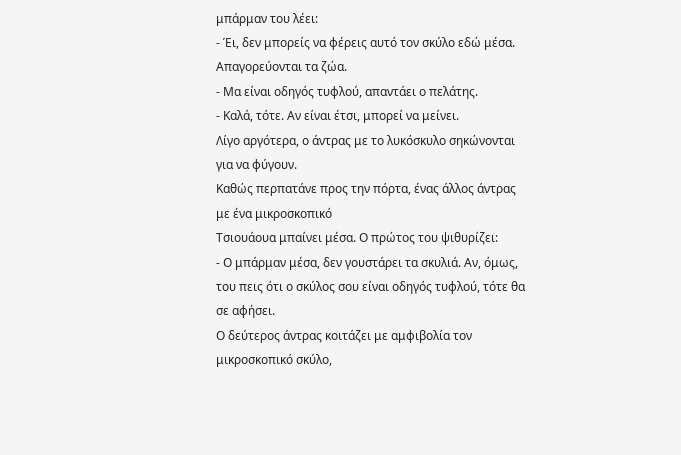μπάρμαν του λέει:
- Έι, δεν μπορείς να φέρεις αυτό τον σκύλο εδώ μέσα. Απαγορεύονται τα ζώα.
- Μα είναι οδηγός τυφλού, απαντάει ο πελάτης.
- Καλά, τότε. Αν είναι έτσι, μπορεί να μείνει.
Λίγο αργότερα, ο άντρας με το λυκόσκυλο σηκώνονται για να φύγουν.
Καθώς περπατάνε προς την πόρτα, ένας άλλος άντρας με ένα μικροσκοπικό
Τσιουάουα μπαίνει μέσα. Ο πρώτος του ψιθυρίζει:
- Ο μπάρμαν μέσα, δεν γουστάρει τα σκυλιά. Αν, όμως, του πεις ότι ο σκύλος σου είναι οδηγός τυφλού, τότε θα σε αφήσει.
Ο δεύτερος άντρας κοιτάζει με αμφιβολία τον μικροσκοπικό σκύλο,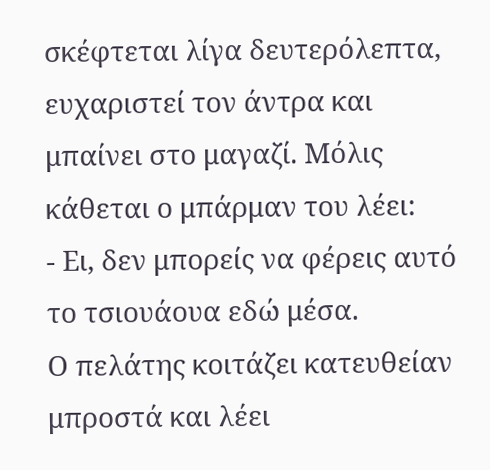σκέφτεται λίγα δευτερόλεπτα, ευχαριστεί τον άντρα και μπαίνει στο μαγαζί. Μόλις κάθεται ο μπάρμαν του λέει:
- Ει, δεν μπορείς να φέρεις αυτό το τσιουάουα εδώ μέσα.
Ο πελάτης κοιτάζει κατευθείαν μπροστά και λέει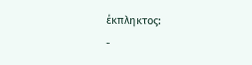έκπληκτος:
-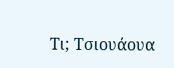Τι; Τσιουάουα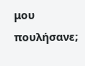μου πουλήσανε;